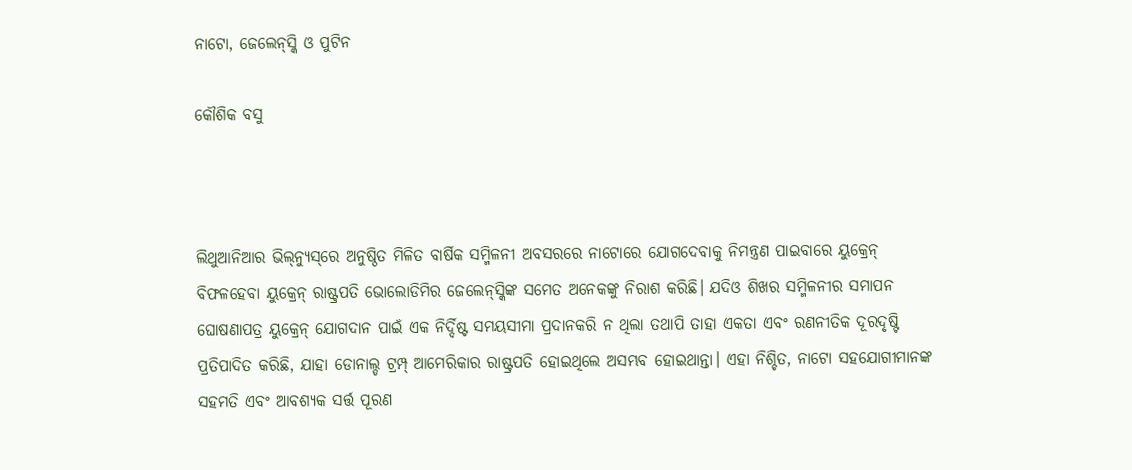ନାଟୋ, ଜେଲେନ୍‌ସ୍କି ଓ ପୁଟିନ

କୌଶିକ ବସୁ



ଲିଥୁଆନିଆର ଭିଲ୍‌ନ୍ୟୁସ୍‌ରେ ଅନୁଷ୍ଠିତ ମିଳିତ ବାର୍ଷିକ ସମ୍ମିଳନୀ ଅବସରରେ ନାଟୋରେ ଯୋଗଦେବାକୁ ନିମନ୍ତ୍ରଣ ପାଇବାରେ ୟୁକ୍ରେନ୍‌ ବିଫଳହେବା ୟୁକ୍ରେନ୍‌ ରାଷ୍ଟ୍ରପତି ଭୋଲୋଡିମିର ଜେଲେନ୍‌ସ୍କିଙ୍କ ସମେତ ଅନେକଙ୍କୁ ନିରାଶ କରିଛି। ଯଦିଓ ଶିଖର ସମ୍ମିଳନୀର ସମାପନ ଘୋଷଣାପତ୍ର ୟୁକ୍ରେନ୍‌ ଯୋଗଦାନ ପାଇଁ ଏକ ନିର୍ଦ୍ଦିଷ୍ଟ ସମୟସୀମା ପ୍ରଦାନକରି ନ ଥିଲା ତଥାପି ତାହା ଏକତା ଏବଂ ରଣନୀତିକ ଦୂରଦୃଷ୍ଟି ପ୍ରତିପାଦିତ କରିଛି, ଯାହା ଡୋନାଲ୍ଡ ଟ୍ରମ୍ପ୍‌ ଆମେରିକାର ରାଷ୍ଟ୍ରପତି ହୋଇଥିଲେ ଅସମ୍ଭବ ହୋଇଥାନ୍ତା। ଏହା ନିଶ୍ଚିତ, ନାଟୋ ସହଯୋଗୀମାନଙ୍କ ସହମତି ଏବଂ ଆବଶ୍ୟକ ସର୍ତ୍ତ ପୂରଣ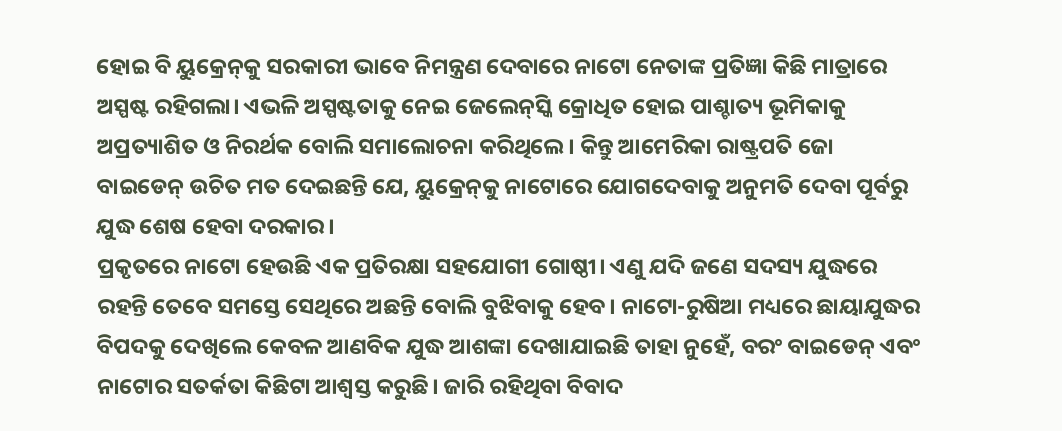ହୋଇ ବି ୟୁକ୍ରେନ୍‌କୁ ସରକାରୀ ଭାବେ ନିମନ୍ତ୍ରଣ ଦେବାରେ ନାଟୋ ନେତାଙ୍କ ପ୍ରତିଜ୍ଞା କିଛି ମାତ୍ରାରେ ଅସ୍ପଷ୍ଟ ରହିଗଲା। ଏଭଳି ଅସ୍ପଷ୍ଟତାକୁ ନେଇ ଜେଲେନ୍‌ସ୍କି କ୍ରୋଧିତ ହୋଇ ପାଶ୍ଚାତ୍ୟ ଭୂମିକାକୁ ଅପ୍ରତ୍ୟାଶିତ ଓ ନିରର୍ଥକ ବୋଲି ସମାଲୋଚନା କରିଥିଲେ। କିନ୍ତୁ ଆମେରିକା ରାଷ୍ଟ୍ରପତି ଜୋ ବାଇଡେନ୍‌ ଉଚିତ ମତ ଦେଇଛନ୍ତି ଯେ, ୟୁକ୍ରେନ୍‌କୁ ନାଟୋରେ ଯୋଗଦେବାକୁ ଅନୁମତି ଦେବା ପୂର୍ବରୁ ଯୁଦ୍ଧ ଶେଷ ହେବା ଦରକାର।
ପ୍ରକୃତରେ ନାଟୋ ହେଉଛି ଏକ ପ୍ରତିରକ୍ଷା ସହଯୋଗୀ ଗୋଷ୍ଠୀ। ଏଣୁ ଯଦି ଜଣେ ସଦସ୍ୟ ଯୁଦ୍ଧରେ ରହନ୍ତି ତେବେ ସମସ୍ତେ ସେଥିରେ ଅଛନ୍ତି ବୋଲି ବୁଝିବାକୁ ହେବ। ନାଟୋ-ରୁଷିଆ ମଧ୍ୟରେ ଛାୟାଯୁଦ୍ଧର ବିପଦକୁ ଦେଖିଲେ କେବଳ ଆଣବିକ ଯୁଦ୍ଧ ଆଶଙ୍କା ଦେଖାଯାଇଛି ତାହା ନୁହେଁ, ବରଂ ବାଇଡେନ୍‌ ଏବଂ ନାଟୋର ସତର୍କତା କିଛିଟା ଆଶ୍ୱସ୍ତ କରୁଛି। ଜାରି ରହିଥିବା ବିବାଦ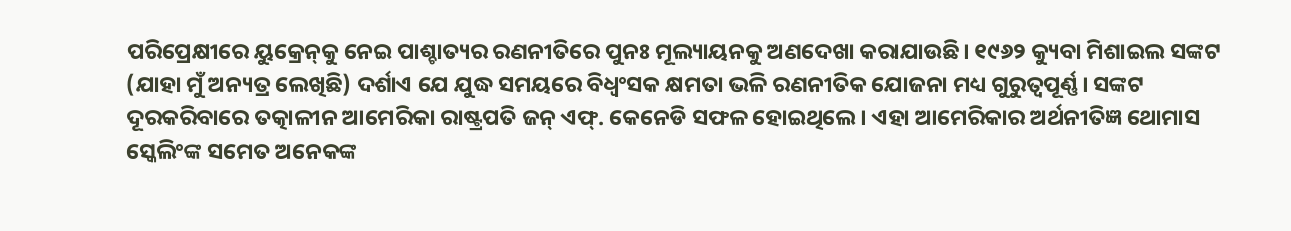ପରିପ୍ରେକ୍ଷୀରେ ୟୁକ୍ରେନ୍‌କୁ ନେଇ ପାଶ୍ଚାତ୍ୟର ରଣନୀତିରେ ପୁନଃ ମୂଲ୍ୟାୟନକୁ ଅଣଦେଖା କରାଯାଉଛି। ୧୯୬୨ କ୍ୟୁବା ମିଶାଇଲ ସଙ୍କଟ (ଯାହା ମୁଁ ଅନ୍ୟତ୍ର ଲେଖିଛି) ଦର୍ଶାଏ ଯେ ଯୁଦ୍ଧ ସମୟରେ ବିଧ୍ୱଂସକ କ୍ଷମତା ଭଳି ରଣନୀତିକ ଯୋଜନା ମଧ୍ୟ ଗୁରୁତ୍ୱପୂର୍ଣ୍ଣ। ସଙ୍କଟ ଦୂରକରିବାରେ ତତ୍କାଳୀନ ଆମେରିକା ରାଷ୍ଟ୍ରପତି ଜନ୍‌ ଏଫ୍‌. କେନେଡି ସଫଳ ହୋଇଥିଲେ। ଏହା ଆମେରିକାର ଅର୍ଥନୀତିଜ୍ଞ ଥୋମାସ ସ୍କେଲିଂଙ୍କ ସମେତ ଅନେକଙ୍କ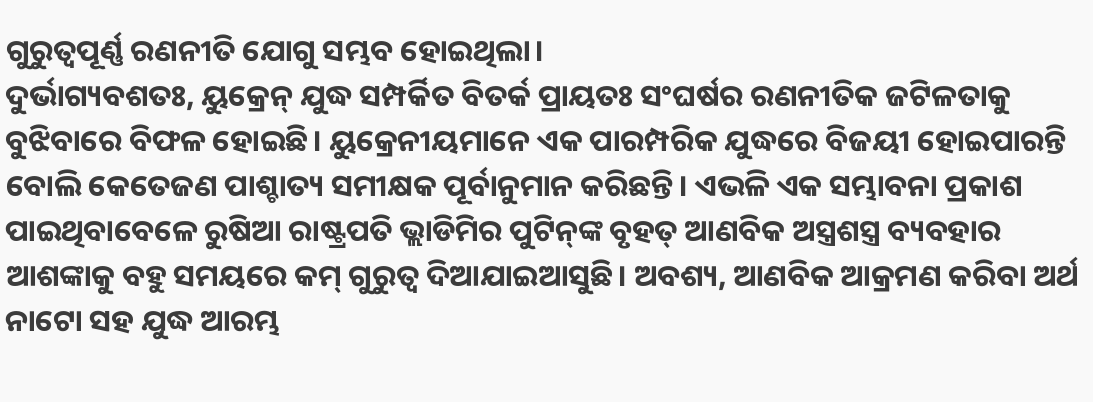ଗୁରୁତ୍ୱପୂର୍ଣ୍ଣ ରଣନୀତି ଯୋଗୁ ସମ୍ଭବ ହୋଇଥିଲା।
ଦୁର୍ଭାଗ୍ୟବଶତଃ, ୟୁକ୍ରେନ୍‌ ଯୁଦ୍ଧ ସମ୍ପର୍କିତ ବିତର୍କ ପ୍ରାୟତଃ ସଂଘର୍ଷର ରଣନୀତିକ ଜଟିଳତାକୁ ବୁଝିବାରେ ବିଫଳ ହୋଇଛି। ୟୁକ୍ରେନୀୟମାନେ ଏକ ପାରମ୍ପରିକ ଯୁଦ୍ଧରେ ବିଜୟୀ ହୋଇପାରନ୍ତି ବୋଲି କେତେଜଣ ପାଶ୍ଚାତ୍ୟ ସମୀକ୍ଷକ ପୂର୍ବାନୁମାନ କରିଛନ୍ତି। ଏଭଳି ଏକ ସମ୍ଭାବନା ପ୍ରକାଶ ପାଇଥିବାବେଳେ ରୁଷିଆ ରାଷ୍ଟ୍ରପତି ଭ୍ଲାଡିମିର ପୁଟିନ୍‌ଙ୍କ ବୃହତ୍‌ ଆଣବିକ ଅସ୍ତ୍ରଶସ୍ତ୍ର ବ୍ୟବହାର ଆଶଙ୍କାକୁ ବହୁ ସମୟରେ କମ୍‌ ଗୁରୁତ୍ୱ ଦିଆଯାଇଆସୁଛି। ଅବଶ୍ୟ, ଆଣବିକ ଆକ୍ରମଣ କରିବା ଅର୍ଥ ନାଟୋ ସହ ଯୁଦ୍ଧ ଆରମ୍ଭ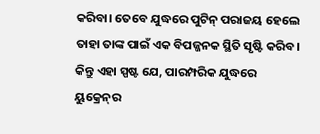କରିବା। ତେବେ ଯୁଦ୍ଧରେ ପୁଟିନ୍‌ ପରାଜୟ ହେଲେ ତାହା ତାଙ୍କ ପାଇଁ ଏକ ବିପଜ୍ଜନକ ସ୍ଥିତି ସୃଷ୍ଟି କରିବ। କିନ୍ତୁ ଏହା ସ୍ପଷ୍ଟ ଯେ, ପାରମ୍ପରିକ ଯୁଦ୍ଧରେ ୟୁକ୍ରେନ୍‌ର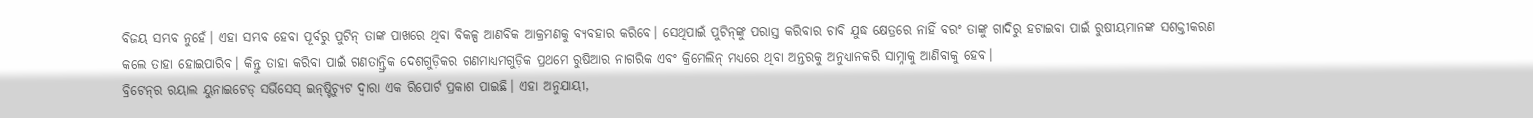ବିଜୟ ସମ୍ଭବ ନୁହେଁ। ଏହା ସମ୍ଭବ ହେବା ପୂର୍ବରୁ ପୁଟିନ୍‌ ତାଙ୍କ ପାଖରେ ଥିବା ବିକଳ୍ପ ଆଣବିକ ଆକ୍ରମଣକୁ ବ୍ୟବହାର କରିବେ। ସେଥିପାଇଁ ପୁଟିନ୍‌ଙ୍କୁ ପରାସ୍ତ କରିବାର ଚାବି ଯୁଦ୍ଧ କ୍ଷେତ୍ରରେ ନାହିଁ ବରଂ ତାଙ୍କୁ ଗାଦିରୁ ହଟାଇବା ପାଇଁ ରୁଷୀୟମାନଙ୍କ ସଶକ୍ତୀକରଣ କଲେ ତାହା ହୋଇପାରିବ। କିନ୍ତୁ ତାହା କରିବା ପାଇଁ ଗଣତାନ୍ତ୍ରିକ ଦେଶଗୁଡ଼ିକର ଗଣମାଧ୍ୟମଗୁଡ଼ିକ ପ୍ରଥମେ ରୁଷିଆର ନାଗରିକ ଏବଂ କ୍ରିମେଲିନ୍‌ ମଧ୍ୟରେ ଥିବା ଅନ୍ତରକୁ ଅନୁଧ୍ୟାନକରି ସାମ୍ନାକୁ ଆଣିବାକୁ ହେବ।
ବ୍ରିଟେନ୍‌ର ରୟାଲ ୟୁନାଇଟେଡ୍‌ ସର୍ଭିସେସ୍‌ ଇନ୍‌ଷ୍ଟିଚ୍ୟୁଟ ଦ୍ୱାରା ଏକ ରିପୋର୍ଟ ପ୍ରକାଶ ପାଇଛି। ଏହା ଅନୁଯାୟୀ,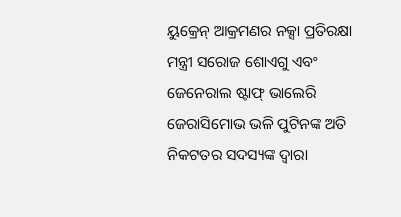ୟୁକ୍ରେନ୍‌ ଆକ୍ରମଣର ନକ୍ସା ପ୍ରତିରକ୍ଷା ମନ୍ତ୍ରୀ ସରୋଜ ଶୋଏଗୁ ଏବଂ ଜେନେରାଲ ଷ୍ଟାଫ୍‌ ଭାଲେରି ଜେରାସିମୋଭ ଭଳି ପୁଟିନଙ୍କ ଅତି ନିକଟତର ସଦସ୍ୟଙ୍କ ଦ୍ୱାରା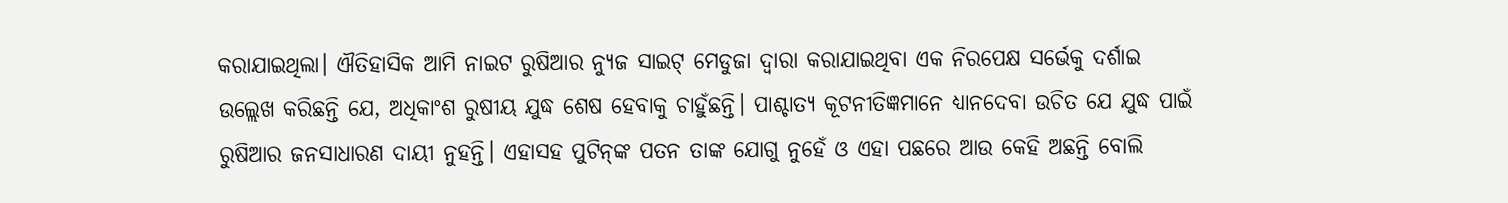କରାଯାଇଥିଲା। ଐତିହାସିକ ଆମି ନାଇଟ ରୁଷିଆର ନ୍ୟୁଜ ସାଇଟ୍‌ ମେଡୁଜା ଦ୍ୱାରା କରାଯାଇଥିବା ଏକ ନିରପେକ୍ଷ ସର୍ଭେକୁ ଦର୍ଶାଇ ଉଲ୍ଲେଖ କରିଛନ୍ତି ଯେ, ଅଧିକାଂଶ ରୁଷୀୟ ଯୁଦ୍ଧ ଶେଷ ହେବାକୁ ଚାହୁଁଛନ୍ତି। ପାଶ୍ଚାତ୍ୟ କୂଟନୀତିଜ୍ଞମାନେ ଧ୍ୟାନଦେବା ଉଚିତ ଯେ ଯୁଦ୍ଧ ପାଇଁ ରୁଷିଆର ଜନସାଧାରଣ ଦାୟୀ ନୁହନ୍ତି। ଏହାସହ ପୁଟିନ୍‌ଙ୍କ ପତନ ତାଙ୍କ ଯୋଗୁ ନୁହେଁ ଓ ଏହା ପଛରେ ଆଉ କେହି ଅଛନ୍ତି ବୋଲି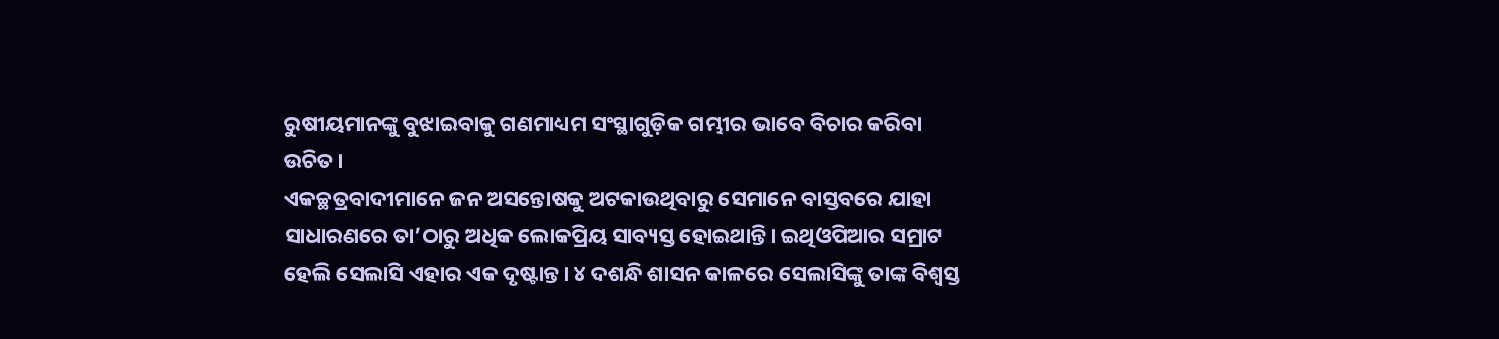ରୁଷୀୟମାନଙ୍କୁ ବୁଝାଇବାକୁ ଗଣମାଧ୍ୟମ ସଂସ୍ଥାଗୁଡ଼ିକ ଗମ୍ଭୀର ଭାବେ ବିଚାର କରିବା ଉଚିତ।
ଏକଚ୍ଛତ୍ରବାଦୀମାନେ ଜନ ଅସନ୍ତୋଷକୁ ଅଟକାଉଥିବାରୁ ସେମାନେ ବାସ୍ତବରେ ଯାହା ସାଧାରଣରେ ତା’ଠାରୁ ଅଧିକ ଲୋକପ୍ରିୟ ସାବ୍ୟସ୍ତ ହୋଇଥାନ୍ତି। ଇଥିଓପିଆର ସମ୍ରାଟ ହେଲି ସେଲାସି ଏହାର ଏକ ଦୃଷ୍ଟାନ୍ତ। ୪ ଦଶନ୍ଧି ଶାସନ କାଳରେ ସେଲାସିଙ୍କୁ ତାଙ୍କ ବିଶ୍ୱସ୍ତ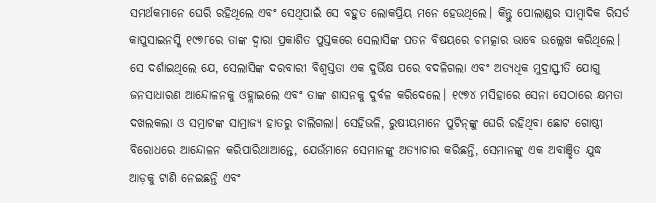ସମର୍ଥକମାନେ ଘେରି ରହିଥିଲେ ଏବଂ ସେଥିପାଇଁ ସେ ବହୁତ ଲୋକପ୍ରିୟ ମନେ ହେଉଥିଲେ। କିନ୍ତୁ ପୋଲାଣ୍ଡର ସାମ୍ବାଦିକ ରିସର୍ଡ କାପୁସାଇନସ୍କି ୧୯୭୮ରେ ତାଙ୍କ ଦ୍ୱାରା ପ୍ରକାଶିତ ପୁସ୍ତକରେ ସେଲାସିଙ୍କ ପତନ ବିଷୟରେ ଚମତ୍କାର ଭାବେ ଉଲ୍ଲେଖ କରିଥିଲେ। ସେ ଦର୍ଶାଇଥିଲେ ଯେ, ସେଲାସିଙ୍କ ଦରବାରୀ ବିଶ୍ୱସ୍ତତା ଏକ ଦୁର୍ଭିକ୍ଷ ପରେ ବଦଳିଗଲା ଏବଂ ଅତ୍ୟଧିକ ମୁଦ୍ରାସ୍ଫୀତି ଯୋଗୁ ଜନସାଧାରଣ ଆନ୍ଦୋଳନକୁ ଓହ୍ଲାଇଲେ ଏବଂ ତାଙ୍କ ଶାସନକୁ ଦୁର୍ବଳ କରିଦେଲେ। ୧୯୭୪ ମସିହାରେ ସେନା ସେଠାରେ କ୍ଷମତା ଦଖଲକଲା ଓ ସମ୍ରାଟଙ୍କ ସାମ୍ରାଜ୍ୟ ହାତରୁ ଚାଲିଗଲା। ସେହିଭଳି, ରୁଷୀୟମାନେ ପୁଟିନ୍‌ଙ୍କୁ ଘେରି ରହିଥିବା ଛୋଟ ଗୋଷ୍ଠୀ ବିରୋଧରେ ଆନ୍ଦୋଳନ କରିପାରିଥାଆନ୍ତେ, ଯେଉଁମାନେ ସେମାନଙ୍କୁ ଅତ୍ୟାଚାର କରିଛନ୍ତି, ସେମାନଙ୍କୁ ଏକ ଅବାଞ୍ଛିତ ଯୁଦ୍ଧ ଆଡ଼କୁ ଟାଣି ନେଇଛନ୍ତି ଏବଂ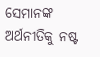ସେମାନଙ୍କ ଅର୍ଥନୀତିକୁ ନଷ୍ଟ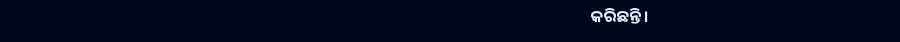କରିଛନ୍ତି।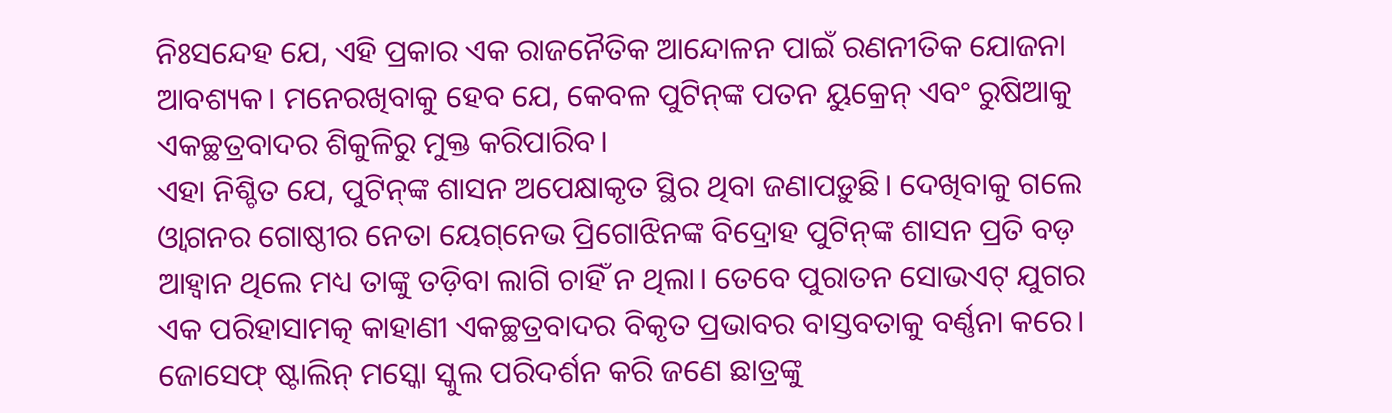ନିଃସନ୍ଦେହ ଯେ, ଏହି ପ୍ରକାର ଏକ ରାଜନୈତିକ ଆନ୍ଦୋଳନ ପାଇଁ ରଣନୀତିକ ଯୋଜନା ଆବଶ୍ୟକ। ମନେରଖିବାକୁ ହେବ ଯେ, କେବଳ ପୁଟିନ୍‌ଙ୍କ ପତନ ୟୁକ୍ରେନ୍‌ ଏବଂ ରୁଷିଆକୁ ଏକଚ୍ଛତ୍ରବାଦର ଶିକୁଳିରୁ ମୁକ୍ତ କରିପାରିବ।
ଏହା ନିଶ୍ଚିତ ଯେ, ପୁଟିନ୍‌ଙ୍କ ଶାସନ ଅପେକ୍ଷାକୃତ ସ୍ଥିର ଥିବା ଜଣାପଡ଼ୁଛି। ଦେଖିବାକୁ ଗଲେ ଓ୍ବାଗନର ଗୋଷ୍ଠୀର ନେତା ୟେଗ୍‌ନେଭ ପ୍ରିଗୋଝିନଙ୍କ ବିଦ୍ରୋହ ପୁଟିନ୍‌ଙ୍କ ଶାସନ ପ୍ରତି ବଡ଼ ଆହ୍ବାନ ଥିଲେ ମଧ୍ୟ ତାଙ୍କୁ ତଡ଼ିବା ଲାଗି ଚାହିଁ ନ ଥିଲା। ତେବେ ପୁରାତନ ସୋଭଏଟ୍‌ ଯୁଗର ଏକ ପରିହାସାମତ୍କ କାହାଣୀ ଏକଚ୍ଛତ୍ରବାଦର ବିକୃତ ପ୍ରଭାବର ବାସ୍ତବତାକୁ ବର୍ଣ୍ଣନା କରେ। ଜୋସେଫ୍‌ ଷ୍ଟାଲିନ୍‌ ମସ୍କୋ ସ୍କୁଲ ପରିଦର୍ଶନ କରି ଜଣେ ଛାତ୍ରଙ୍କୁ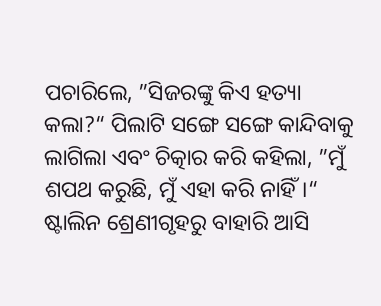ପଚାରିଲେ, ”ସିଜରଙ୍କୁ କିଏ ହତ୍ୟା କଲା?“ ପିଲାଟି ସଙ୍ଗେ ସଙ୍ଗେ କାନ୍ଦିବାକୁ ଲାଗିଲା ଏବଂ ଚିତ୍କାର କରି କହିଲା, ”ମୁଁ ଶପଥ କରୁଛି, ମୁଁ ଏହା କରି ନାହିଁ।“ ଷ୍ଟାଲିନ ଶ୍ରେଣୀଗୃହରୁ ବାହାରି ଆସି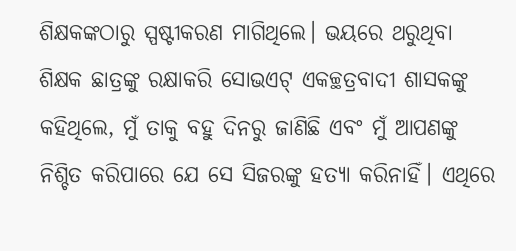ଶିକ୍ଷକଙ୍କଠାରୁ ସ୍ପଷ୍ଟୀକରଣ ମାଗିଥିଲେ। ଭୟରେ ଥରୁଥିବା ଶିକ୍ଷକ ଛାତ୍ରଙ୍କୁ ରକ୍ଷାକରି ସୋଭଏଟ୍‌ ଏକଚ୍ଛତ୍ରବାଦୀ ଶାସକଙ୍କୁ କହିଥିଲେ, ମୁଁ ତାକୁ ବହୁ ଦିନରୁ ଜାଣିଛି ଏବଂ ମୁଁ ଆପଣଙ୍କୁ ନିଶ୍ଚିତ କରିପାରେ ଯେ ସେ ସିଜରଙ୍କୁ ହତ୍ୟା କରିନାହିଁ। ଏଥିରେ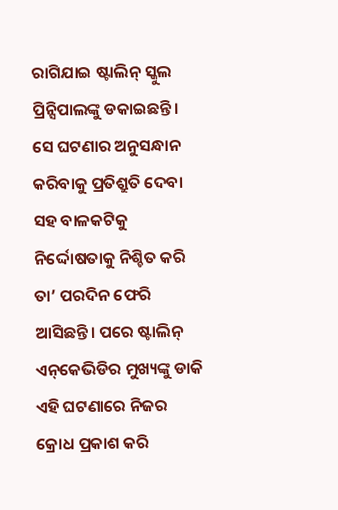ରାଗିଯାଇ ଷ୍ଟାଲିନ୍‌ ସ୍କୁଲ ପ୍ରିନ୍ସିପାଲଙ୍କୁ ଡକାଇଛନ୍ତି। ସେ ଘଟଣାର ଅନୁସନ୍ଧାନ କରିବାକୁ ପ୍ରତିଶ୍ରୁତି ଦେବା ସହ ବାଳକଟିକୁ ନିର୍ଦ୍ଦୋଷତାକୁ ନିଶ୍ଚିତ କରି ତା’ ପରଦିନ ଫେରି ଆସିଛନ୍ତି। ପରେ ଷ୍ଟାଲିନ୍‌ ଏନ୍‌କେଭିଡିର ମୁଖ୍ୟଙ୍କୁ ଡାକି ଏହି ଘଟଣାରେ ନିଜର କ୍ରୋଧ ପ୍ରକାଶ କରି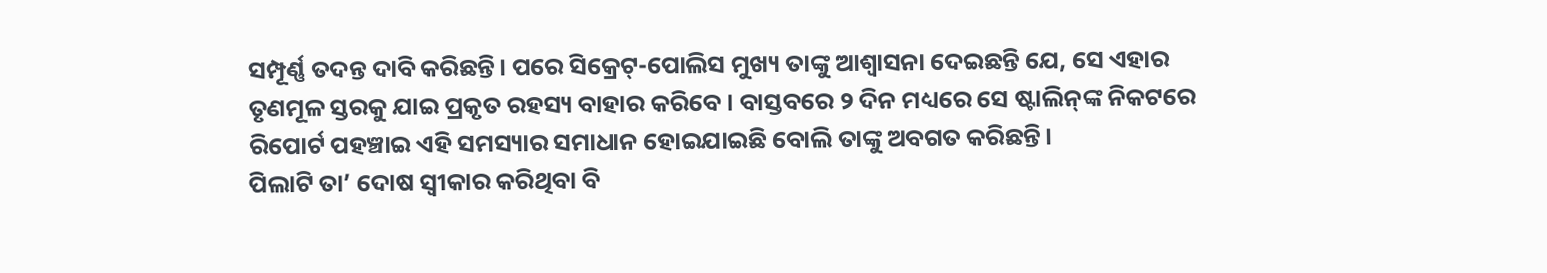ସମ୍ପୂର୍ଣ୍ଣ ତଦନ୍ତ ଦାବି କରିଛନ୍ତି। ପରେ ସିକ୍ରେଟ୍‌-ପୋଲିସ ମୁଖ୍ୟ ତାଙ୍କୁ ଆଶ୍ୱାସନା ଦେଇଛନ୍ତି ଯେ, ସେ ଏହାର ତୃଣମୂଳ ସ୍ତରକୁ ଯାଇ ପ୍ରକୃତ ରହସ୍ୟ ବାହାର କରିବେ। ବାସ୍ତବରେ ୨ ଦିନ ମଧ୍ୟରେ ସେ ଷ୍ଟାଲିନ୍‌ଙ୍କ ନିକଟରେ ରିପୋର୍ଟ ପହଞ୍ଚାଇ ଏହି ସମସ୍ୟାର ସମାଧାନ ହୋଇଯାଇଛି ବୋଲି ତାଙ୍କୁ ଅବଗତ କରିଛନ୍ତି।
ପିଲାଟି ତା’ ଦୋଷ ସ୍ବୀକାର କରିଥିବା ବି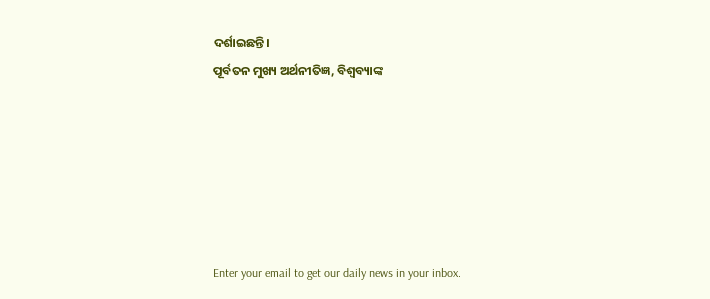ଦର୍ଶାଇଛନ୍ତି।
ପୂର୍ବତନ ମୁଖ୍ୟ ଅର୍ଥନୀତିଜ୍ଞ, ବିଶ୍ୱବ୍ୟାଙ୍କ






Enter your email to get our daily news in your inbox.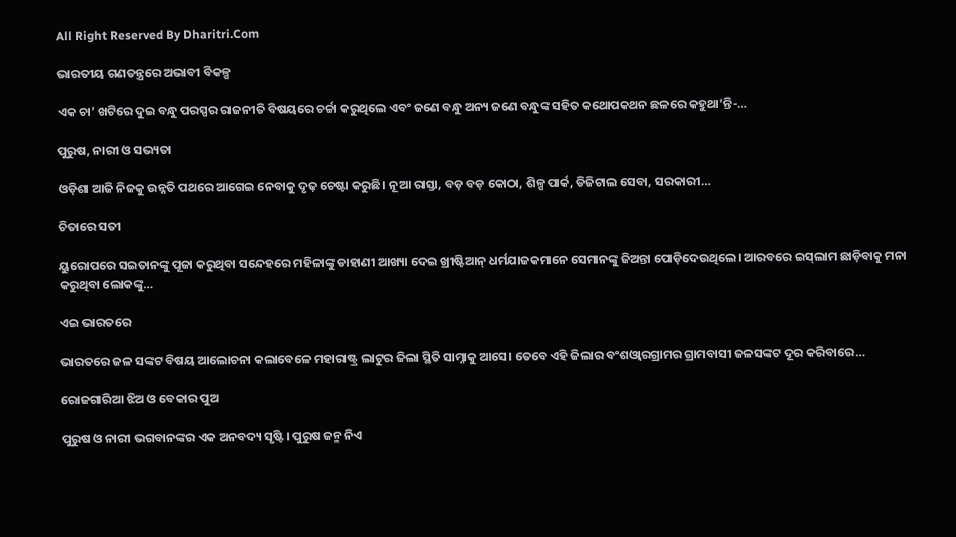All Right Reserved By Dharitri.Com

ଭାରତୀୟ ଗଣତନ୍ତ୍ରରେ ଅଭାବୀ ବିକଳ୍ପ

ଏକ ଚା’ ଖଟିରେ ଦୁଇ ବନ୍ଧୁ ପରସ୍ପର ରାଜନୀତି ବିଷୟରେ ଚର୍ଚ୍ଚା କରୁଥିଲେ ଏବଂ ଜଣେ ବନ୍ଧୁ ଅନ୍ୟ ଜଣେ ବନ୍ଧୁଙ୍କ ସହିତ କଥୋପକଥନ ଛଳରେ କହୁଥା’ନ୍ତି-…

ପୁରୁଷ, ନାରୀ ଓ ସଭ୍ୟତା

ଓଡ଼ିଶା ଆଜି ନିଜକୁ ଉନ୍ନତି ପଥରେ ଆଗେଇ ନେବାକୁ ଦୃଢ଼ ଚେଷ୍ଟା କରୁଛି। ନୂଆ ରାସ୍ତା, ବଡ଼ ବଡ଼ କୋଠା, ଶିଳ୍ପ ପାର୍କ, ଡିଜିଟାଲ ସେବା, ସରକାରୀ…

ଚିତାରେ ସତୀ

ୟୁରୋପରେ ସଇତାନଙ୍କୁ ପୂଜା କରୁଥିବା ସନ୍ଦେହରେ ମହିଳାଙ୍କୁ ଡାହାଣୀ ଆଖ୍ୟା ଦେଇ ଖ୍ରୀଷ୍ଟିଆନ୍‌ ଧର୍ମଯାଜକମାନେ ସେମାନଙ୍କୁ ଜିଅନ୍ତା ପୋଡ଼ିଦେଉଥିଲେ। ଆରବରେ ଇସ୍‌ଲାମ ଛାଡ଼ିବାକୁ ମନା କରୁଥିବା ଲୋକଙ୍କୁ…

ଏଇ ଭାରତରେ

ଭାରତରେ ଜଳ ସଙ୍କଟ ବିଷୟ ଆଲୋଚନା କଲାବେଳେ ମହାରାଷ୍ଟ୍ର ଲାଟୁର ଜିଲା ସ୍ଥିତି ସାମ୍ନାକୁ ଆସେ। ତେବେ ଏହି ଜିଲାର ବଂଶଓ୍ବାରଗ୍ରାମର ଗ୍ରାମବାସୀ ଜଳସଙ୍କଟ ଦୂର କରିବାରେ…

ରୋଜଗାରିଆ ଝିଅ ଓ ବେକାର ପୁଅ

ପୁରୁଷ ଓ ନାରୀ ଭଗବାନଙ୍କର ଏକ ଅନବଦ୍ୟ ସୃଷ୍ଟି। ପୁରୁଷ ଜନ୍ମ ନିଏ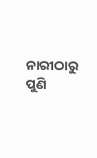ନାରୀଠାରୁ ପୁଣି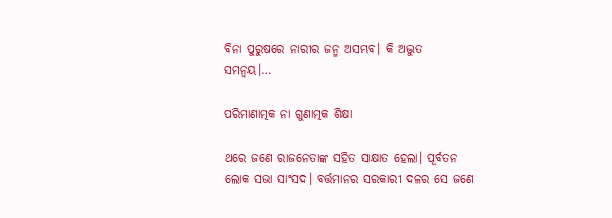ବିନା ପୁରୁଷରେ ନାରୀର ଜନ୍ମ ଅସମ୍ଭବ। କି ଅଦ୍ଭୁତ ସମନ୍ବୟ।…

ପରିମାଣାତ୍ମକ ନା ଗୁଣାତ୍ମକ ଶିକ୍ଷା

ଥରେ ଜଣେ ରାଜନେତାଙ୍କ ସହିତ ସାକ୍ଷାତ ହେଲା। ପୂର୍ବତନ ଲୋକ ସଭା ସାଂସଦ। ବର୍ତ୍ତମାନର ସରକାରୀ ଦଳର ସେ ଜଣେ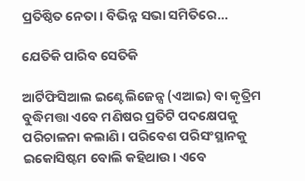ପ୍ରତିଷ୍ଠିତ ନେତା। ବିଭିନ୍ନ ସଭା ସମିତିରେ…

ଯେତିକି ପାରିବ ସେତିକି

ଆର୍ଟିଫିସିଆଲ ଇଣ୍ଟେଲିଜେନ୍ସ (ଏଆଇ) ବା କୃତ୍ରିମ ବୁଦ୍ଧିମତ୍ତା ଏବେ ମଣିଷର ପ୍ରତିଟି ପଦକ୍ଷେପକୁ ପରିଚାଳନା କଲାଣି। ପରିବେଶ ପରିସଂସ୍ଥାନକୁ ଇକୋସିଷ୍ଟମ ବୋଲି କହିଥାଉ। ଏବେ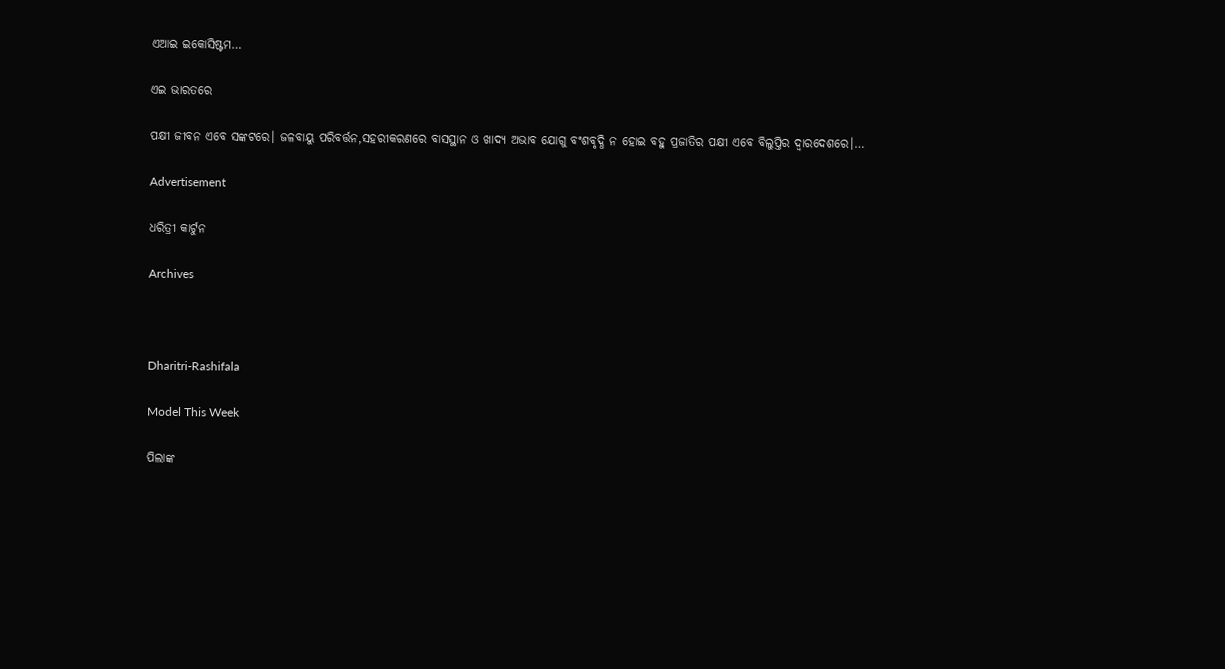ଏଆଇ ଇକୋସିଷ୍ଟମ…

ଏଇ ଭାରତରେ

ପକ୍ଷୀ ଜୀବନ ଏବେ ସଙ୍କଟରେ। ଜଳବାୟୁ ପରିବର୍ତ୍ତନ,ସହରୀକରଣରେ ବାସସ୍ଥାନ ଓ ଖାଦ୍ୟ ଅଭାବ ଯୋଗୁ ବଂଶବୃଦ୍ଧି ନ ହୋଇ ବହୁ ପ୍ରଜାତିର ପକ୍ଷୀ ଏବେ ବିଲୁପ୍ତିର ଦ୍ୱାରଦେଶରେ।…

Advertisement

ଧରିତ୍ରୀ କାର୍ଟୁନ

Archives



Dharitri-Rashifala

Model This Week

ପିଲାଙ୍କ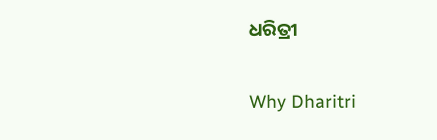ଧରିତ୍ରୀ

Why Dharitri